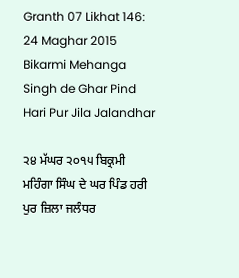Granth 07 Likhat 146: 24 Maghar 2015 Bikarmi Mehanga Singh de Ghar Pind Hari Pur Jila Jalandhar

੨੪ ਮੱਘਰ ੨੦੧੫ ਬਿਕ੍ਰਮੀ ਮਹਿੰਗਾ ਸਿੰਘ ਦੇ ਘਰ ਪਿੰਡ ਹਰੀ ਪੁਰ ਜ਼ਿਲਾ ਜਲੰਧਰ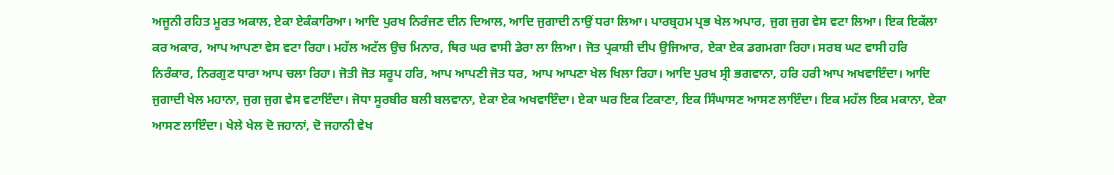ਅਜੂਨੀ ਰਹਿਤ ਮੂਰਤ ਅਕਾਲ, ਏਕਾ ਏਕੰਕਾਰਿਆ। ਆਦਿ ਪੁਰਖ ਨਿਰੰਜਣ ਦੀਨ ਦਿਆਲ, ਆਦਿ ਜੁਗਾਦੀ ਨਾਉਂ ਧਰਾ ਲਿਆ। ਪਾਰਬ੍ਰਹਮ ਪ੍ਰਭ ਖੇਲ ਅਪਾਰ, ਜੁਗ ਜੁਗ ਵੇਸ ਵਟਾ ਲਿਆ। ਇਕ ਇਕੱਲਾ ਕਰ ਅਕਾਰ, ਆਪ ਆਪਣਾ ਵੇਸ ਵਟਾ ਰਿਹਾ। ਮਹੱਲ ਅਟੱਲ ਉਚ ਮਿਨਾਰ, ਥਿਰ ਘਰ ਵਾਸੀ ਡੇਰਾ ਲਾ ਲਿਆ। ਜੋਤ ਪ੍ਰਕਾਸ਼ੀ ਦੀਪ ਉਜਿਆਰ, ਏਕਾ ਏਕ ਡਗਮਗਾ ਰਿਹਾ। ਸਰਬ ਘਟ ਵਾਸੀ ਹਰਿ ਨਿਰੰਕਾਰ, ਨਿਰਗੁਣ ਧਾਰਾ ਆਪ ਚਲਾ ਰਿਹਾ। ਜੋਤੀ ਜੋਤ ਸਰੂਪ ਹਰਿ, ਆਪ ਆਪਣੀ ਜੋਤ ਧਰ, ਆਪ ਆਪਣਾ ਖੇਲ ਖਿਲਾ ਰਿਹਾ। ਆਦਿ ਪੁਰਖ ਸ੍ਰੀ ਭਗਵਾਨਾ, ਹਰਿ ਹਰੀ ਆਪ ਅਖਵਾਇੰਦਾ। ਆਦਿ ਜੁਗਾਦੀ ਖੇਲ ਮਹਾਨਾ, ਜੁਗ ਜੁਗ ਵੇਸ ਵਟਾਇੰਦਾ। ਜੋਧਾ ਸੂਰਬੀਰ ਬਲੀ ਬਲਵਾਨਾ, ਏਕਾ ਏਕ ਅਖਵਾਇੰਦਾ। ਏਕਾ ਘਰ ਇਕ ਟਿਕਾਣਾ, ਇਕ ਸਿੰਘਾਸਣ ਆਸਣ ਲਾਇੰਦਾ। ਇਕ ਮਹੱਲ ਇਕ ਮਕਾਨਾ, ਏਕਾ ਆਸਣ ਲਾਇੰਦਾ। ਖੇਲੇ ਖੇਲ ਦੋ ਜਹਾਨਾਂ, ਦੋ ਜਹਾਨੀ ਵੇਖ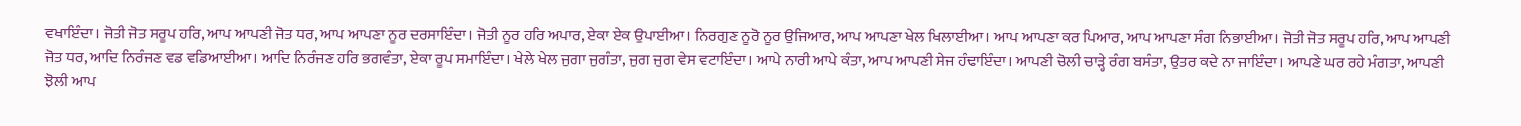ਵਖਾਇੰਦਾ। ਜੋਤੀ ਜੋਤ ਸਰੂਪ ਹਰਿ, ਆਪ ਆਪਣੀ ਜੋਤ ਧਰ, ਆਪ ਆਪਣਾ ਨੂਰ ਦਰਸਾਇੰਦਾ। ਜੋਤੀ ਨੂਰ ਹਰਿ ਅਪਾਰ, ਏਕਾ ਏਕ ਉਪਾਈਆ। ਨਿਰਗੁਣ ਨੂਰੋ ਨੂਰ ਉਜਿਆਰ, ਆਪ ਆਪਣਾ ਖੇਲ ਖਿਲਾਈਆ। ਆਪ ਆਪਣਾ ਕਰ ਪਿਆਰ, ਆਪ ਆਪਣਾ ਸੰਗ ਨਿਭਾਈਆ। ਜੋਤੀ ਜੋਤ ਸਰੂਪ ਹਰਿ, ਆਪ ਆਪਣੀ ਜੋਤ ਧਰ, ਆਦਿ ਨਿਰੰਜਣ ਵਡ ਵਡਿਆਈਆ। ਆਦਿ ਨਿਰੰਜਣ ਹਰਿ ਭਗਵੰਤਾ, ਏਕਾ ਰੂਪ ਸਮਾਇੰਦਾ। ਖੇਲੇ ਖੇਲ ਜੁਗਾ ਜੁਗੰਤਾ, ਜੁਗ ਜੁਗ ਵੇਸ ਵਟਾਇੰਦਾ। ਆਪੇ ਨਾਰੀ ਆਪੇ ਕੰਤਾ, ਆਪ ਆਪਣੀ ਸੇਜ ਹੰਢਾਇੰਦਾ। ਆਪਣੀ ਚੋਲੀ ਚਾੜ੍ਹੇ ਰੰਗ ਬਸੰਤਾ, ਉਤਰ ਕਦੇ ਨਾ ਜਾਇੰਦਾ। ਆਪਣੇ ਘਰ ਰਹੇ ਮੰਗਤਾ, ਆਪਣੀ ਝੋਲੀ ਆਪ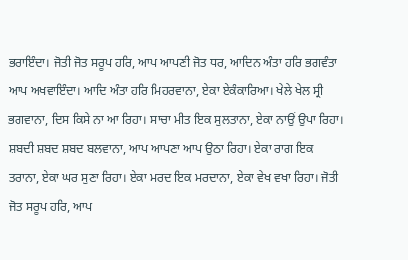ਭਰਾਇੰਦਾ। ਜੋਤੀ ਜੋਤ ਸਰੂਪ ਹਰਿ, ਆਪ ਆਪਣੀ ਜੋਤ ਧਰ, ਆਦਿਨ ਅੰਤਾ ਹਰਿ ਭਗਵੰਤਾ ਆਪ ਅਖਵਾਇੰਦਾ। ਆਦਿ ਅੰਤਾ ਹਰਿ ਮਿਹਰਵਾਨਾ, ਏਕਾ ਏਕੰਕਾਰਿਆ। ਖੇਲੇ ਖੇਲ ਸ੍ਰੀ ਭਗਵਾਨਾ, ਦਿਸ ਕਿਸੇ ਨਾ ਆ ਰਿਹਾ। ਸਾਚਾ ਮੀਤ ਇਕ ਸੁਲਤਾਨਾ, ਏਕਾ ਨਾਉਂ ਉਪਾ ਰਿਹਾ। ਸ਼ਬਦੀ ਸ਼ਬਦ ਸ਼ਬਦ ਬਲਵਾਨਾ, ਆਪ ਆਪਣਾ ਆਪ ਉਠਾ ਰਿਹਾ। ਏਕਾ ਰਾਗ ਇਕ ਤਰਾਨਾ, ਏਕਾ ਘਰ ਸੁਣਾ ਰਿਹਾ। ਏਕਾ ਮਰਦ ਇਕ ਮਰਦਾਨਾ, ਏਕਾ ਵੇਖ ਵਖਾ ਰਿਹਾ। ਜੋਤੀ ਜੋਤ ਸਰੂਪ ਹਰਿ, ਆਪ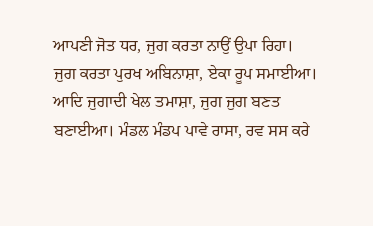ਆਪਣੀ ਜੋਤ ਧਰ, ਜੁਗ ਕਰਤਾ ਨਾਉਂ ਉਪਾ ਰਿਹਾ। ਜੁਗ ਕਰਤਾ ਪੁਰਖ ਅਬਿਨਾਸ਼ਾ, ਏਕਾ ਰੂਪ ਸਮਾਈਆ। ਆਦਿ ਜੁਗਾਦੀ ਖੇਲ ਤਮਾਸ਼ਾ, ਜੁਗ ਜੁਗ ਬਣਤ ਬਣਾਈਆ। ਮੰਡਲ ਮੰਡਪ ਪਾਵੇ ਰਾਸਾ, ਰਵ ਸਸ ਕਰੇ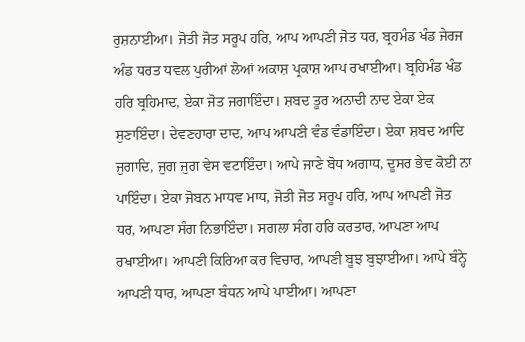ਰੁਸ਼ਨਾਈਆ। ਜੋਤੀ ਜੋਤ ਸਰੂਪ ਹਰਿ, ਆਪ ਆਪਣੀ ਜੋਤ ਧਰ, ਬ੍ਰਹਮੰਡ ਖੰਡ ਜੇਰਜ ਅੰਡ ਧਰਤ ਧਵਲ ਪੁਰੀਆਂ ਲੋਆਂ ਅਕਾਸ਼ ਪ੍ਰਕਾਸ਼ ਆਪ ਰਖਾਈਆ। ਬ੍ਰਹਿਮੰਡ ਖੰਡ ਹਰਿ ਬ੍ਰਹਿਮਾਦ, ਏਕਾ ਜੋਤ ਜਗਾਇੰਦਾ। ਸ਼ਬਦ ਤੂਰ ਅਨਾਦੀ ਨਾਦ ਏਕਾ ਏਕ ਸੁਣਾਇੰਦਾ। ਦੇਵਣਹਾਰਾ ਦਾਦ, ਆਪ ਆਪਣੀ ਵੰਡ ਵੰਡਾਇੰਦਾ। ਏਕਾ ਸ਼ਬਦ ਆਦਿ ਜੁਗਾਦਿ, ਜੁਗ ਜੁਗ ਵੇਸ ਵਟਾਇੰਦਾ। ਆਪੇ ਜਾਣੇ ਬੋਧ ਅਗਾਧ, ਦੂਸਰ ਭੇਵ ਕੋਈ ਨਾ ਪਾਇੰਦਾ। ਏਕਾ ਜੋਬਨ ਮਾਧਵ ਮਾਧ, ਜੋਤੀ ਜੋਤ ਸਰੂਪ ਹਰਿ, ਆਪ ਆਪਣੀ ਜੋਤ ਧਰ, ਆਪਣਾ ਸੰਗ ਨਿਭਾਇੰਦਾ। ਸਗਲਾ ਸੰਗ ਹਰਿ ਕਰਤਾਰ, ਆਪਣਾ ਆਪ ਰਖਾਈਆ। ਆਪਣੀ ਕਿਰਿਆ ਕਰ ਵਿਚਾਰ, ਆਪਣੀ ਬੂਝ ਬੁਝਾਈਆ। ਆਪੇ ਬੰਨ੍ਹੇ ਆਪਣੀ ਧਾਰ, ਆਪਣਾ ਬੰਧਨ ਆਪੇ ਪਾਈਆ। ਆਪਣਾ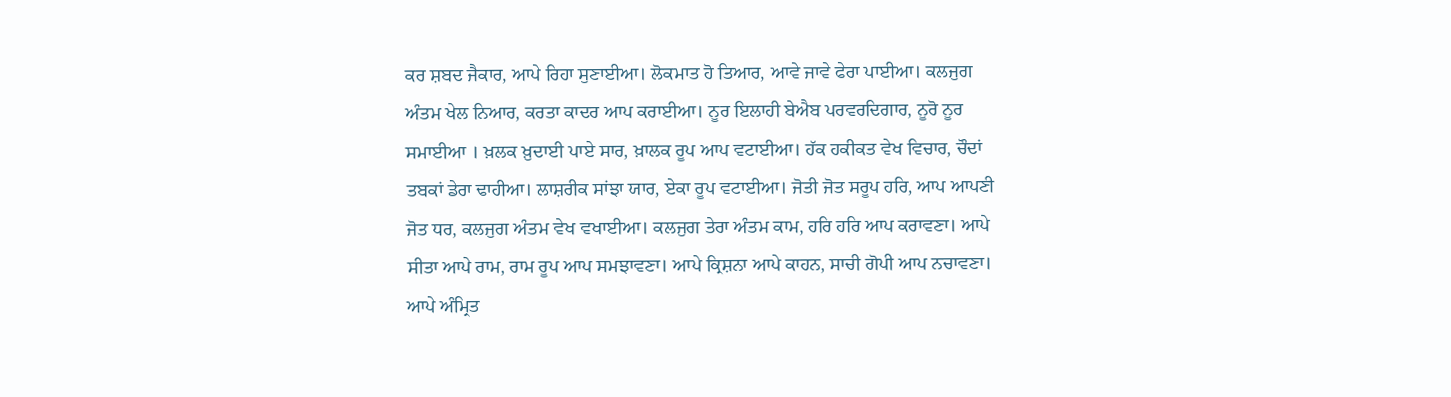ਕਰ ਸ਼ਬਦ ਜੈਕਾਰ, ਆਪੇ ਰਿਹਾ ਸੁਣਾਈਆ। ਲੋਕਮਾਤ ਹੋ ਤਿਆਰ, ਆਵੇ ਜਾਵੇ ਫੇਰਾ ਪਾਈਆ। ਕਲਜੁਗ ਅੰਤਮ ਖੇਲ ਨਿਆਰ, ਕਰਤਾ ਕਾਦਰ ਆਪ ਕਰਾਈਆ। ਨੂਰ ਇਲਾਹੀ ਬੇਐਬ ਪਰਵਰਦਿਗਾਰ, ਨੂਰੋ ਨੂਰ ਸਮਾਈਆ । ਖ਼ਲਕ ਖ਼ੁਦਾਈ ਪਾਏ ਸਾਰ, ਖ਼ਾਲਕ ਰੂਪ ਆਪ ਵਟਾਈਆ। ਹੱਕ ਹਕੀਕਤ ਵੇਖ ਵਿਚਾਰ, ਚੌਦਾਂ ਤਬਕਾਂ ਡੇਰਾ ਢਾਹੀਆ। ਲਾਸ਼ਰੀਕ ਸਾਂਝਾ ਯਾਰ, ਏਕਾ ਰੂਪ ਵਟਾਈਆ। ਜੋਤੀ ਜੋਤ ਸਰੂਪ ਹਰਿ, ਆਪ ਆਪਣੀ ਜੋਤ ਧਰ, ਕਲਜੁਗ ਅੰਤਮ ਵੇਖ ਵਖਾਈਆ। ਕਲਜੁਗ ਤੇਰਾ ਅੰਤਮ ਕਾਮ, ਹਰਿ ਹਰਿ ਆਪ ਕਰਾਵਣਾ। ਆਪੇ ਸੀਤਾ ਆਪੇ ਰਾਮ, ਰਾਮ ਰੂਪ ਆਪ ਸਮਝਾਵਣਾ। ਆਪੇ ਕ੍ਰਿਸ਼ਨਾ ਆਪੇ ਕਾਹਨ, ਸਾਚੀ ਗੋਪੀ ਆਪ ਨਚਾਵਣਾ। ਆਪੇ ਅੰਮ੍ਰਿਤ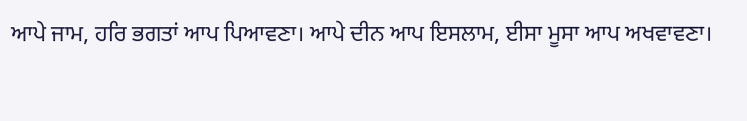ਆਪੇ ਜਾਮ, ਹਰਿ ਭਗਤਾਂ ਆਪ ਪਿਆਵਣਾ। ਆਪੇ ਦੀਨ ਆਪ ਇਸਲਾਮ, ਈਸਾ ਮੂਸਾ ਆਪ ਅਖਵਾਵਣਾ।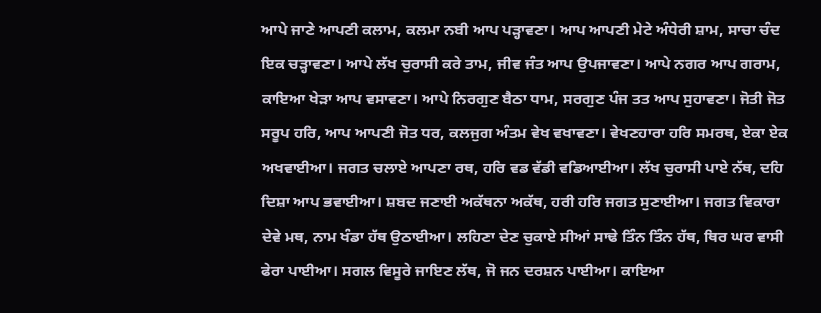ਆਪੇ ਜਾਣੇ ਆਪਣੀ ਕਲਾਮ, ਕਲਮਾ ਨਬੀ ਆਪ ਪੜ੍ਹਾਵਣਾ। ਆਪ ਆਪਣੀ ਮੇਟੇ ਅੰਧੇਰੀ ਸ਼ਾਮ, ਸਾਚਾ ਚੰਦ ਇਕ ਚੜ੍ਹਾਵਣਾ। ਆਪੇ ਲੱਖ ਚੁਰਾਸੀ ਕਰੇ ਤਾਮ, ਜੀਵ ਜੰਤ ਆਪ ਉਪਜਾਵਣਾ। ਆਪੇ ਨਗਰ ਆਪ ਗਰਾਮ, ਕਾਇਆ ਖੇੜਾ ਆਪ ਵਸਾਵਣਾ। ਆਪੇ ਨਿਰਗੁਣ ਬੈਠਾ ਧਾਮ, ਸਰਗੁਣ ਪੰਜ ਤਤ ਆਪ ਸੁਹਾਵਣਾ। ਜੋਤੀ ਜੋਤ ਸਰੂਪ ਹਰਿ, ਆਪ ਆਪਣੀ ਜੋਤ ਧਰ, ਕਲਜੁਗ ਅੰਤਮ ਵੇਖ ਵਖਾਵਣਾ। ਵੇਖਣਹਾਰਾ ਹਰਿ ਸਮਰਥ, ਏਕਾ ਏਕ ਅਖਵਾਈਆ। ਜਗਤ ਚਲਾਏ ਆਪਣਾ ਰਥ, ਹਰਿ ਵਡ ਵੱਡੀ ਵਡਿਆਈਆ। ਲੱਖ ਚੁਰਾਸੀ ਪਾਏ ਨੱਥ, ਦਹਿ ਦਿਸ਼ਾ ਆਪ ਭਵਾਈਆ। ਸ਼ਬਦ ਜਣਾਈ ਅਕੱਥਨਾ ਅਕੱਥ, ਹਰੀ ਹਰਿ ਜਗਤ ਸੁਣਾਈਆ। ਜਗਤ ਵਿਕਾਰਾ ਦੇਵੇ ਮਥ, ਨਾਮ ਖੰਡਾ ਹੱਥ ਉਠਾਈਆ। ਲਹਿਣਾ ਦੇਣ ਚੁਕਾਏ ਸੀਆਂ ਸਾਢੇ ਤਿੰਨ ਤਿੰਨ ਹੱਥ, ਥਿਰ ਘਰ ਵਾਸੀ ਫੇਰਾ ਪਾਈਆ। ਸਗਲ ਵਿਸੂਰੇ ਜਾਇਣ ਲੱਥ, ਜੋ ਜਨ ਦਰਸ਼ਨ ਪਾਈਆ। ਕਾਇਆ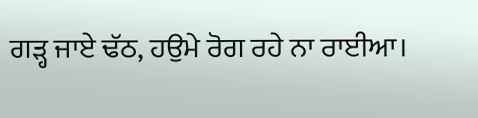ਗੜ੍ਹ ਜਾਏ ਢੱਠ, ਹਉਮੇ ਰੋਗ ਰਹੇ ਨਾ ਰਾਈਆ।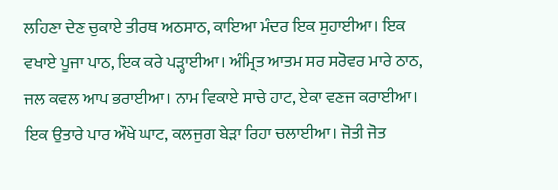ਲਹਿਣਾ ਦੇਣ ਚੁਕਾਏ ਤੀਰਥ ਅਠਸਾਠ, ਕਾਇਆ ਮੰਦਰ ਇਕ ਸੁਹਾਈਆ। ਇਕ ਵਖਾਏ ਪੂਜਾ ਪਾਠ, ਇਕ ਕਰੇ ਪੜ੍ਹਾਈਆ। ਅੰਮ੍ਰਿਤ ਆਤਮ ਸਰ ਸਰੋਵਰ ਮਾਰੇ ਠਾਠ, ਜਲ ਕਵਲ ਆਪ ਭਰਾਈਆ। ਨਾਮ ਵਿਕਾਏ ਸਾਚੇ ਹਾਟ, ਏਕਾ ਵਣਜ ਕਰਾਈਆ। ਇਕ ਉਤਾਰੇ ਪਾਰ ਔਖੇ ਘਾਟ, ਕਲਜੁਗ ਬੇੜਾ ਰਿਹਾ ਚਲਾਈਆ। ਜੋਤੀ ਜੋਤ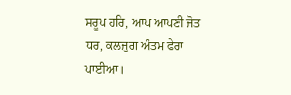ਸਰੂਪ ਹਰਿ, ਆਪ ਆਪਣੀ ਜੋਤ ਧਰ, ਕਲਜੁਗ ਅੰਤਮ ਫੇਰਾ ਪਾਈਆ।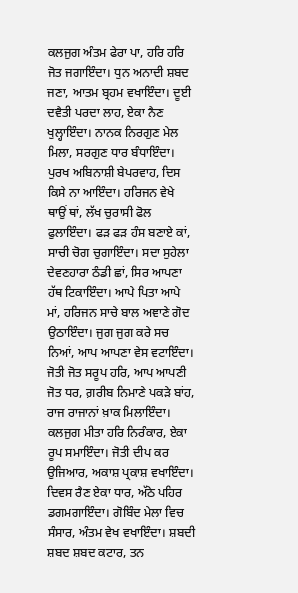ਕਲਜੁਗ ਅੰਤਮ ਫੇਰਾ ਪਾ, ਹਰਿ ਹਰਿ ਜੋਤ ਜਗਾਇੰਦਾ। ਧੁਨ ਅਨਾਦੀ ਸ਼ਬਦ ਜਣਾ, ਆਤਮ ਬ੍ਰਹਮ ਵਖਾਇੰਦਾ। ਦੂਈ ਦਵੈਤੀ ਪਰਦਾ ਲਾਹ, ਏਕਾ ਨੈਣ ਖੁਲ੍ਹਾਇੰਦਾ। ਨਾਨਕ ਨਿਰਗੁਣ ਮੇਲ ਮਿਲਾ, ਸਰਗੁਣ ਧਾਰ ਬੰਧਾਇੰਦਾ। ਪੁਰਖ ਅਬਿਨਾਸ਼ੀ ਬੇਪਰਵਾਹ, ਦਿਸ ਕਿਸੇ ਨਾ ਆਇੰਦਾ। ਹਰਿਜਨ ਵੇਖੇ ਥਾਉਂ ਥਾਂ, ਲੱਖ ਚੁਰਾਸੀ ਫੋਲ ਫੁਲਾਇੰਦਾ। ਫੜ ਫੜ ਹੰਸ ਬਣਾਏ ਕਾਂ, ਸਾਚੀ ਚੋਗ ਚੁਗਾਇੰਦਾ। ਸਦਾ ਸੁਹੇਲਾ ਦੇਵਣਹਾਰਾ ਠੰਡੀ ਛਾਂ, ਸਿਰ ਆਪਣਾ ਹੱਥ ਟਿਕਾਇੰਦਾ। ਆਪੇ ਪਿਤਾ ਆਪੇ ਮਾਂ, ਹਰਿਜਨ ਸਾਚੇ ਬਾਲ ਅਞਾਣੇ ਗੋਦ ਉਠਾਇੰਦਾ। ਜੁਗ ਜੁਗ ਕਰੇ ਸਚ ਨਿਆਂ, ਆਪ ਆਪਣਾ ਵੇਸ ਵਟਾਇੰਦਾ। ਜੋਤੀ ਜੋਤ ਸਰੂਪ ਹਰਿ, ਆਪ ਆਪਣੀ ਜੋਤ ਧਰ, ਗ਼ਰੀਬ ਨਿਮਾਣੇ ਪਕੜੇ ਬਾਂਹ, ਰਾਜ ਰਾਜਾਨਾਂ ਖ਼ਾਕ ਮਿਲਾਇੰਦਾ। ਕਲਜੁਗ ਮੀਤਾ ਹਰਿ ਨਿਰੰਕਾਰ, ਏਕਾ ਰੂਪ ਸਮਾਇੰਦਾ। ਜੋਤੀ ਦੀਪ ਕਰ ਉਜਿਆਰ, ਅਕਾਸ਼ ਪ੍ਰਕਾਸ਼ ਵਖਾਇੰਦਾ। ਦਿਵਸ ਰੈਣ ਏਕਾ ਧਾਰ, ਅੱਠੇ ਪਹਿਰ ਡਗਮਗਾਇੰਦਾ। ਗੋਬਿੰਦ ਮੇਲਾ ਵਿਚ ਸੰਸਾਰ, ਅੰਤਮ ਵੇਖ ਵਖਾਇੰਦਾ। ਸ਼ਬਦੀ ਸ਼ਬਦ ਸ਼ਬਦ ਕਟਾਰ, ਤਨ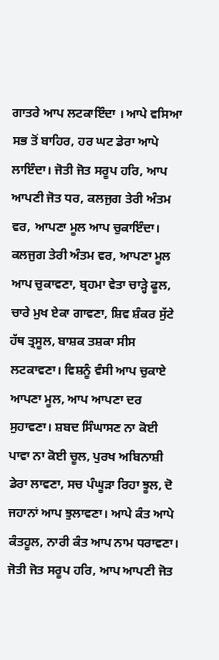ਗਾਤਰੇ ਆਪ ਲਟਕਾਇੰਦਾ । ਆਪੇ ਵਸਿਆ ਸਭ ਤੋਂ ਬਾਹਿਰ, ਹਰ ਘਟ ਡੇਰਾ ਆਪੇ ਲਾਇੰਦਾ। ਜੋਤੀ ਜੋਤ ਸਰੂਪ ਹਰਿ, ਆਪ ਆਪਣੀ ਜੋਤ ਧਰ, ਕਲਜੁਗ ਤੇਰੀ ਅੰਤਮ ਵਰ, ਆਪਣਾ ਮੂਲ ਆਪ ਚੁਕਾਇੰਦਾ। ਕਲਜੁਗ ਤੇਰੀ ਅੰਤਮ ਵਰ, ਆਪਣਾ ਮੂਲ ਆਪ ਚੁਕਾਵਣਾ, ਬ੍ਰਹਮਾ ਵੇਤਾ ਚਾੜ੍ਹੇ ਫੂਲ, ਚਾਰੇ ਮੁਖ ਏਕਾ ਗਾਵਣਾ, ਸ਼ਿਵ ਸ਼ੰਕਰ ਸੁੱਟੇ ਹੱਥ ਤ੍ਰਸੂਲ, ਬਾਸ਼ਕ ਤਸ਼ਕਾ ਸੀਸ ਲਟਕਾਵਣਾ। ਵਿਸ਼ਨੂੰ ਵੰਸੀ ਆਪ ਚੁਕਾਏ ਆਪਣਾ ਮੂਲ, ਆਪ ਆਪਣਾ ਦਰ ਸੁਹਾਵਣਾ। ਸ਼ਬਦ ਸਿੰਘਾਸਣ ਨਾ ਕੋਈ ਪਾਵਾ ਨਾ ਕੋਈ ਚੂਲ, ਪੁਰਖ ਅਬਿਨਾਸ਼ੀ ਡੇਰਾ ਲਾਵਣਾ, ਸਚ ਪੰਘੂੜਾ ਰਿਹਾ ਝੂਲ, ਦੋ ਜਹਾਨਾਂ ਆਪ ਝੁਲਾਵਣਾ। ਆਪੇ ਕੰਤ ਆਪੇ ਕੰਤਹੂਲ, ਨਾਰੀ ਕੰਤ ਆਪ ਨਾਮ ਧਰਾਵਣਾ। ਜੋਤੀ ਜੋਤ ਸਰੂਪ ਹਰਿ, ਆਪ ਆਪਣੀ ਜੋਤ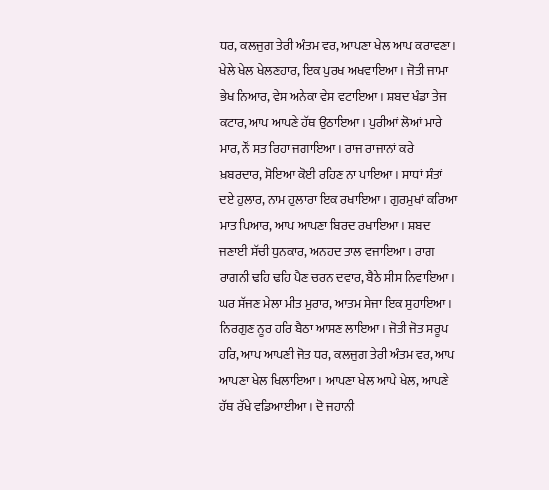ਧਰ, ਕਲਜੁਗ ਤੇਰੀ ਅੰਤਮ ਵਰ, ਆਪਣਾ ਖੇਲ ਆਪ ਕਰਾਵਣਾ। ਖੇਲੇ ਖੇਲ ਖੇਲਣਹਾਰ, ਇਕ ਪੁਰਖ ਅਖਵਾਇਆ। ਜੋਤੀ ਜਾਮਾ ਭੇਖ ਨਿਆਰ, ਵੇਸ ਅਨੇਕਾ ਵੇਸ ਵਟਾਇਆ। ਸ਼ਬਦ ਖੰਡਾ ਤੇਜ ਕਟਾਰ, ਆਪ ਆਪਣੇ ਹੱਥ ਉਠਾਇਆ। ਪੁਰੀਆਂ ਲੋਆਂ ਮਾਰੇ ਮਾਰ, ਨੌਂ ਸਤ ਰਿਹਾ ਜਗਾਇਆ। ਰਾਜ ਰਾਜਾਨਾਂ ਕਰੇ ਖ਼ਬਰਦਾਰ, ਸੋਇਆ ਕੋਈ ਰਹਿਣ ਨਾ ਪਾਇਆ। ਸਾਧਾਂ ਸੰਤਾਂ ਦਏ ਹੁਲਾਰ, ਨਾਮ ਹੁਲਾਰਾ ਇਕ ਰਖਾਇਆ। ਗੁਰਮੁਖਾਂ ਕਰਿਆ ਮਾਤ ਪਿਆਰ, ਆਪ ਆਪਣਾ ਬਿਰਦ ਰਖਾਇਆ। ਸ਼ਬਦ ਜਣਾਈ ਸੱਚੀ ਧੁਨਕਾਰ, ਅਨਹਦ ਤਾਲ ਵਜਾਇਆ। ਰਾਗ ਰਾਗਨੀ ਢਹਿ ਢਹਿ ਪੈਣ ਚਰਨ ਦਵਾਰ, ਬੈਠੇ ਸੀਸ ਨਿਵਾਇਆ। ਘਰ ਸੱਜਣ ਮੇਲਾ ਮੀਤ ਮੁਰਾਰ, ਆਤਮ ਸੇਜਾ ਇਕ ਸੁਹਾਇਆ। ਨਿਰਗੁਣ ਨੂਰ ਹਰਿ ਬੈਠਾ ਆਸਣ ਲਾਇਆ। ਜੋਤੀ ਜੋਤ ਸਰੂਪ ਹਰਿ, ਆਪ ਆਪਣੀ ਜੋਤ ਧਰ, ਕਲਜੁਗ ਤੇਰੀ ਅੰਤਮ ਵਰ, ਆਪ ਆਪਣਾ ਖੇਲ ਖਿਲਾਇਆ। ਆਪਣਾ ਖੇਲ ਆਪੇ ਖੇਲ, ਆਪਣੇ ਹੱਥ ਰੱਖੇ ਵਡਿਆਈਆ। ਦੋ ਜਹਾਨੀ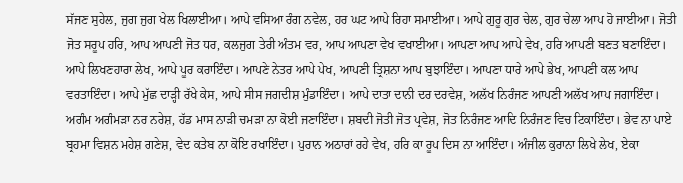ਸੱਜਣ ਸੁਹੇਲ, ਜੁਗ ਜੁਗ ਖੇਲ ਖਿਲਾਈਆ। ਆਪੇ ਵਸਿਆ ਰੰਗ ਨਵੇਲ, ਹਰ ਘਟ ਆਪੇ ਰਿਹਾ ਸਮਾਈਆ। ਆਪੇ ਗੁਰੂ ਗੁਰ ਚੇਲ, ਗੁਰ ਚੇਲਾ ਆਪ ਹੋ ਜਾਈਆ। ਜੋਤੀ ਜੋਤ ਸਰੂਪ ਹਰਿ, ਆਪ ਆਪਣੀ ਜੋਤ ਧਰ, ਕਲਜੁਗ ਤੇਰੀ ਅੰਤਮ ਵਰ, ਆਪ ਆਪਣਾ ਵੇਖ ਵਖਾਈਆ। ਆਪਣਾ ਆਪ ਆਪੇ ਵੇਖ, ਹਰਿ ਆਪਣੀ ਬਣਤ ਬਣਾਇੰਦਾ। ਆਪੇ ਲਿਖਣਹਾਰਾ ਲੇਖ, ਆਪੇ ਪੂਰ ਕਰਾਇੰਦਾ। ਆਪਣੇ ਨੇਤਰ ਆਪੇ ਪੇਖ, ਆਪਣੀ ਤ੍ਰਿਸ਼ਨਾ ਆਪ ਬੁਝਾਇੰਦਾ। ਆਪਣਾ ਧਾਰੇ ਆਪੇ ਭੇਖ, ਆਪਣੀ ਕਲ ਆਪ ਵਰਤਾਇੰਦਾ। ਆਪੇ ਮੁੱਛ ਦਾੜ੍ਹੀ ਰੱਖੇ ਕੇਸ, ਆਪੇ ਸੀਸ ਜਗਦੀਸ਼ ਮੁੰਡਾਇੰਦਾ। ਆਪੇ ਦਾਤਾ ਦਾਨੀ ਦਰ ਦਰਵੇਸ਼, ਅਲੱਖ ਨਿਰੰਜਣ ਆਪਣੀ ਅਲੱਖ ਆਪ ਜਗਾਇੰਦਾ। ਅਗੰਮ ਅਗੰਮੜਾ ਨਰ ਨਰੇਸ਼, ਹੱਡ ਮਾਸ ਨਾੜੀ ਚਮੜਾ ਨਾ ਕੋਈ ਜਣਾਇੰਦਾ। ਸ਼ਬਦੀ ਜੋਤੀ ਜੋਤ ਪ੍ਰਵੇਸ਼, ਜੋਤ ਨਿਰੰਜਣ ਆਦਿ ਨਿਰੰਜਣ ਵਿਚ ਟਿਕਾਇੰਦਾ। ਭੇਵ ਨਾ ਪਾਏ ਬ੍ਰਹਮਾ ਵਿਸ਼ਨ ਮਹੇਸ਼ ਗਣੇਸ਼, ਵੇਦ ਕਤੇਬ ਨਾ ਕੋਇ ਰਖਾਇੰਦਾ। ਪੁਰਾਨ ਅਠਾਰਾਂ ਰਹੇ ਵੇਖ, ਹਰਿ ਕਾ ਰੂਪ ਦਿਸ ਨਾ ਆਇੰਦਾ। ਅੰਜੀਲ ਕੁਰਾਨਾ ਲਿਖੇ ਲੇਖ, ਏਕਾ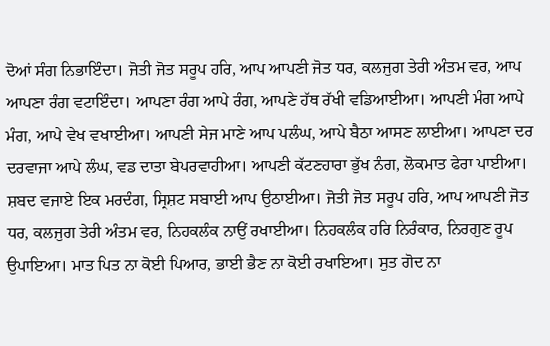ਦੋਆਂ ਸੰਗ ਨਿਭਾਇੰਦਾ। ਜੋਤੀ ਜੋਤ ਸਰੂਪ ਹਰਿ, ਆਪ ਆਪਣੀ ਜੋਤ ਧਰ, ਕਲਜੁਗ ਤੇਰੀ ਅੰਤਮ ਵਰ, ਆਪ ਆਪਣਾ ਰੰਗ ਵਟਾਇੰਦਾ। ਆਪਣਾ ਰੰਗ ਆਪੇ ਰੰਗ, ਆਪਣੇ ਹੱਥ ਰੱਖੀ ਵਡਿਆਈਆ। ਆਪਣੀ ਮੰਗ ਆਪੇ ਮੰਗ, ਆਪੇ ਵੇਖ ਵਖਾਈਆ। ਆਪਣੀ ਸੇਜ ਮਾਣੇ ਆਪ ਪਲੰਘ, ਆਪੇ ਬੈਠਾ ਆਸਣ ਲਾਈਆ। ਆਪਣਾ ਦਰ ਦਰਵਾਜਾ ਆਪੇ ਲੰਘ, ਵਡ ਦਾਤਾ ਬੇਪਰਵਾਹੀਆ। ਆਪਣੀ ਕੱਟਣਹਾਰਾ ਭੁੱਖ ਨੰਗ, ਲੋਕਮਾਤ ਫੇਰਾ ਪਾਈਆ। ਸ਼ਬਦ ਵਜਾਏ ਇਕ ਮਰਦੰਗ, ਸ੍ਰਿਸ਼ਟ ਸਬਾਈ ਆਪ ਉਠਾਈਆ। ਜੋਤੀ ਜੋਤ ਸਰੂਪ ਹਰਿ, ਆਪ ਆਪਣੀ ਜੋਤ ਧਰ, ਕਲਜੁਗ ਤੇਰੀ ਅੰਤਮ ਵਰ, ਨਿਹਕਲੰਕ ਨਾਉਂ ਰਖਾਈਆ। ਨਿਹਕਲੰਕ ਹਰਿ ਨਿਰੰਕਾਰ, ਨਿਰਗੁਣ ਰੂਪ ਉਪਾਇਆ। ਮਾਤ ਪਿਤ ਨਾ ਕੋਈ ਪਿਆਰ, ਭਾਈ ਭੈਣ ਨਾ ਕੋਈ ਰਖਾਇਆ। ਸੁਤ ਗੋਦ ਨਾ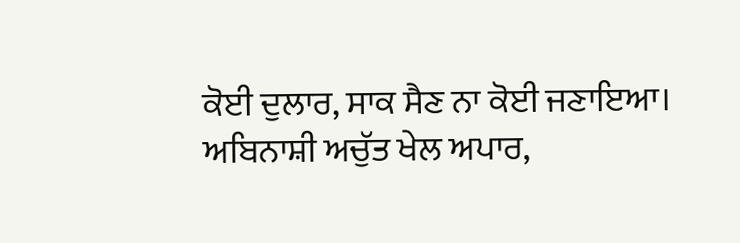ਕੋਈ ਦੁਲਾਰ, ਸਾਕ ਸੈਣ ਨਾ ਕੋਈ ਜਣਾਇਆ। ਅਬਿਨਾਸ਼ੀ ਅਚੁੱਤ ਖੇਲ ਅਪਾਰ,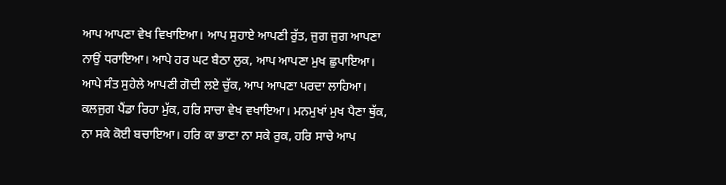ਆਪ ਆਪਣਾ ਵੇਖ ਵਿਖਾਇਆ। ਆਪ ਸੁਹਾਏ ਆਪਣੀ ਰੁੱਤ, ਜੁਗ ਜੁਗ ਆਪਣਾ ਨਾਉਂ ਧਰਾਇਆ। ਆਪੇ ਹਰ ਘਟ ਬੈਠਾ ਲੁਕ, ਆਪ ਆਪਣਾ ਮੁਖ ਛੁਪਾਇਆ। ਆਪੇ ਸੰਤ ਸੁਹੇਲੇ ਆਪਣੀ ਗੋਦੀ ਲਏ ਚੁੱਕ, ਆਪ ਆਪਣਾ ਪਰਦਾ ਲਾਹਿਆ। ਕਲਜੁਗ ਪੈਂਡਾ ਰਿਹਾ ਮੁੱਕ, ਹਰਿ ਸਾਚਾ ਵੇਖ ਵਖਾਇਆ। ਮਨਮੁਖਾਂ ਮੁਖ ਪੈਣਾ ਥੁੱਕ, ਨਾ ਸਕੇ ਕੋਈ ਬਚਾਇਆ। ਹਰਿ ਕਾ ਭਾਣਾ ਨਾ ਸਕੇ ਰੁਕ, ਹਰਿ ਸਾਚੇ ਆਪ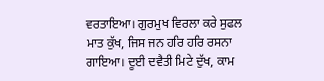ਵਰਤਾਇਆ। ਗੁਰਮੁਖ ਵਿਰਲਾ ਕਰੇ ਸੁਫਲ ਮਾਤ ਕੁੱਖ, ਜਿਸ ਜਨ ਹਰਿ ਹਰਿ ਰਸਨਾ ਗਾਇਆ। ਦੂਈ ਦਵੈਤੀ ਮਿਟੇ ਦੁੱਖ, ਕਾਮ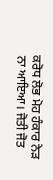ਕਰੋਧ ਲੋਭ ਮੋਹ ਹੰਕਾਰ ਨੇੜ ਨਾ ਆਇਆ। ਜੋਤੀ ਜੋਤ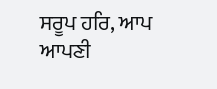ਸਰੂਪ ਹਰਿ, ਆਪ ਆਪਣੀ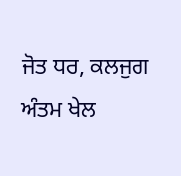ਜੋਤ ਧਰ, ਕਲਜੁਗ ਅੰਤਮ ਖੇਲ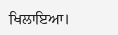ਖਿਲਾਇਆ।